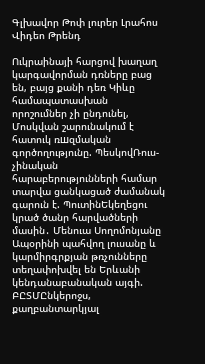Գլխավոր Թոփ լուրեր Լրահոս Վիդեո Թրենդ

Ուկրաինայի հարցով խաղաղ կարգավորման դռները բաց են, բայց քանի դեռ Կիևը համապատասխան որոշումներ չի ընդունել, Մոսկվան շարունակում է հատուկ ռшզմական գործողությունը. ՊեսկովՌուս-չինական հարաբերությունների համար տարվա ցանկացած ժամանակ գարուն է. ՊուտինԵկեղեցու կրած ծանր հարվածների մասին․ Մենուա Սողոմոնյանը Ապօրինի պահվող լուսանը և կարմիրգրքյան թռչունները տեղափոխվել են Երևանի կենդանաբանական այգի. ԲԸՏՄԸնկերոջս, քաղբանտարկյալ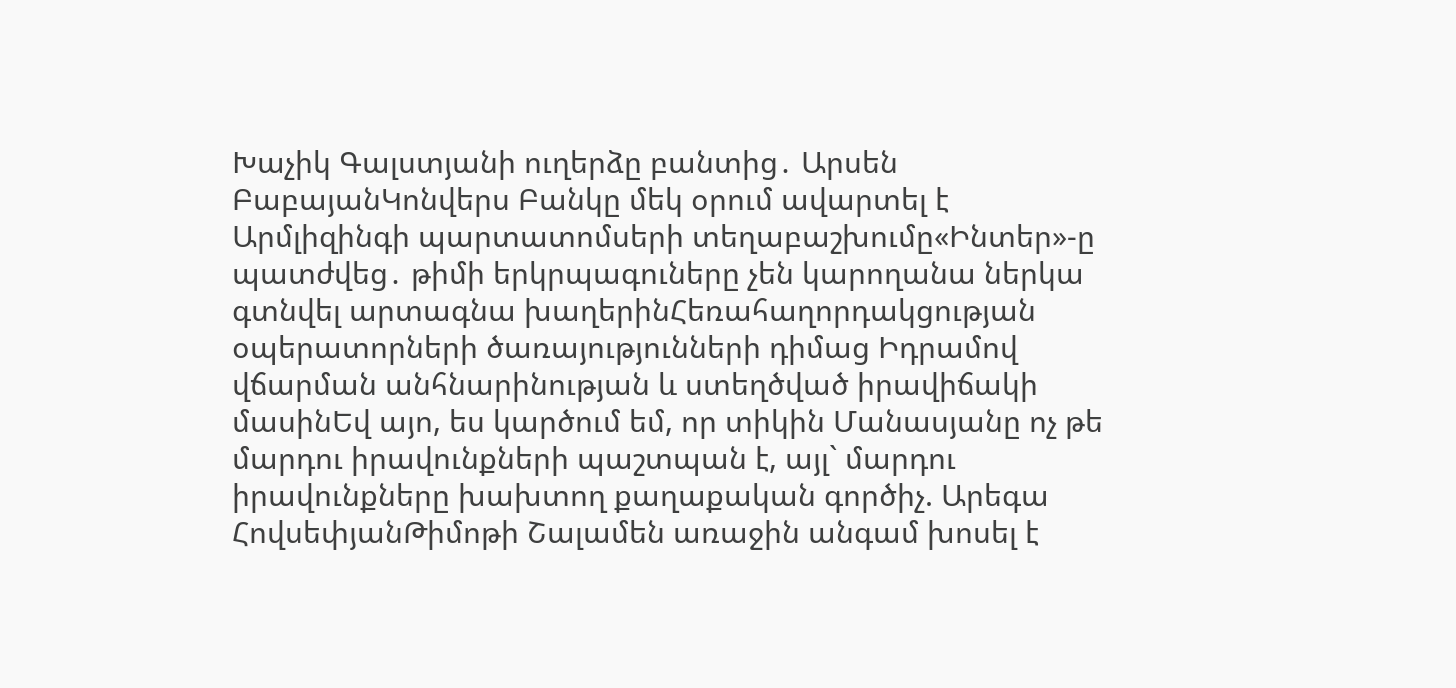Խաչիկ Գալստյանի ուղերձը բանտից․ Արսեն ԲաբայանԿոնվերս Բանկը մեկ օրում ավարտել է Արմլիզինգի պարտատոմսերի տեղաբաշխումը«Ինտեր»-ը պատժվեց․ թիմի երկրպագուները չեն կարողանա ներկա գտնվել արտագնա խաղերինՀեռահաղորդակցության օպերատորների ծառայությունների դիմաց Իդրամով վճարման անհնարինության և ստեղծված իրավիճակի մասինԵվ այո, ես կարծում եմ, որ տիկին Մանասյանը ոչ թե մարդու իրավունքների պաշտպան է, այլ` մարդու իրավունքները խախտող քաղաքական գործիչ. Արեգա ՀովսեփյանԹիմոթի Շալամեն առաջին անգամ խոսել է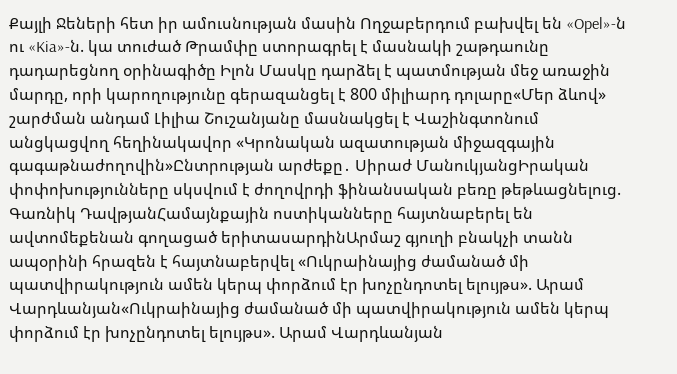Քայլի Ջեների հետ իր ամուսնության մասին Ողջաբերդում բախվել են «Opel»-ն ու «Kia»-ն. կա տուժած Թրամփը ստորագրել է մասնակի շաթդաունը դադարեցնող օրինագիծը Իլոն Մասկը դարձել է պատմության մեջ առաջին մարդը, որի կարողությունը գերազանցել է 800 միլիարդ դոլարը«Մեր ձևով» շարժման անդամ Լիլիա Շուշանյանը մասնակցել է Վաշինգտոնում անցկացվող հեղինակավոր «Կրոնական ազատության միջազգային գագաթնաժողովին»Ընտրության արժեքը․ Սիրաժ ՄանուկյանցԻրական փոփոխությունները սկսվում է ժողովրդի ֆինանսական բեռը թեթևացնելուց. Գառնիկ ԴավթյանՀամայնքային ոստիկանները հայտնաբերել են ավտոմեքենան գողացած երիտասարդինԱրմաշ գյուղի բնակչի տանն ապօրինի հրազեն է հայտնաբերվել «Ուկրաինայից ժամանած մի պատվիրակություն ամեն կերպ փորձում էր խոչընդոտել ելույթս». Արամ Վարդևանյան«Ուկրաինայից ժամանած մի պատվիրակություն ամեն կերպ փորձում էր խոչընդոտել ելույթս». Արամ Վարդևանյան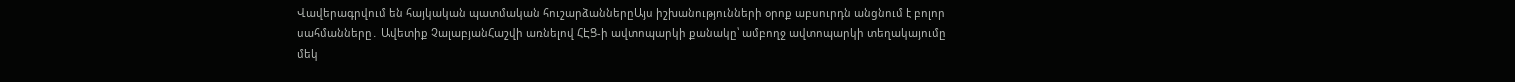Վավերագրվում են հայկական պատմական հուշարձաններըԱյս իշխանությունների օրոք աբսուրդն անցնում է բոլոր սահմանները․ Ավետիք ՉալաբյանՀաշվի առնելով ՀԷՑ-ի ավտոպարկի քանակը՝ ամբողջ ավտոպարկի տեղակայումը մեկ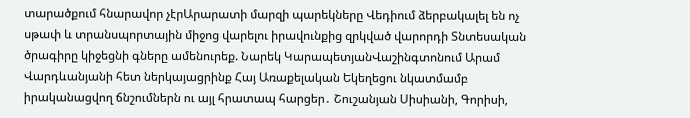տարածքում հնարավոր չէրԱրարատի մարզի պարեկները Վեդիում ձերբակալել են ոչ սթափ և տրանսպորտային միջոց վարելու իրավունքից զրկված վարորդի Տնտեսական ծրագիրը կիջեցնի գները ամենուրեք. Նարեկ ԿարապետյանՎաշինգտոնում Արամ Վարդևանյանի հետ ներկայացրինք Հայ Առաքելական Եկեղեցու նկատմամբ իրականացվող ճնշումներն ու այլ հրատապ հարցեր․ Շուշանյան Սիսիանի, Գորիսի,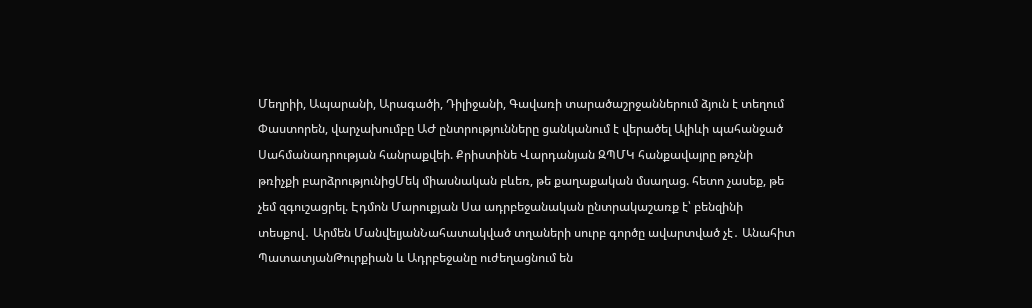Մեղրիի, Ապարանի, Արագածի, Դիլիջանի, Գավառի տարածաշրջաններում ձյուն է տեղում Փաստորեն, վարչախումբը ԱԺ ընտրությունները ցանկանում է վերածել Ալիևի պահանջած Սահմանադրության հանրաքվեի. Քրիստինե Վարդանյան ԶՊՄԿ հանքավայրը թռչնի թռիչքի բարձրությունիցՄեկ միասնական բևեռ, թե քաղաքական մսաղաց. հետո չասեք, թե չեմ զգուշացրել. Էդմոն Մարուքյան Սա ադրբեջանական ընտրակաշառք է՝ բենզինի տեսքով․ Արմեն ՄանվելյանՆահատակված տղաների սուրբ գործը ավարտված չէ․ Անահիտ ՊատատյանԹուրքիան և Ադրբեջանը ուժեղացնում են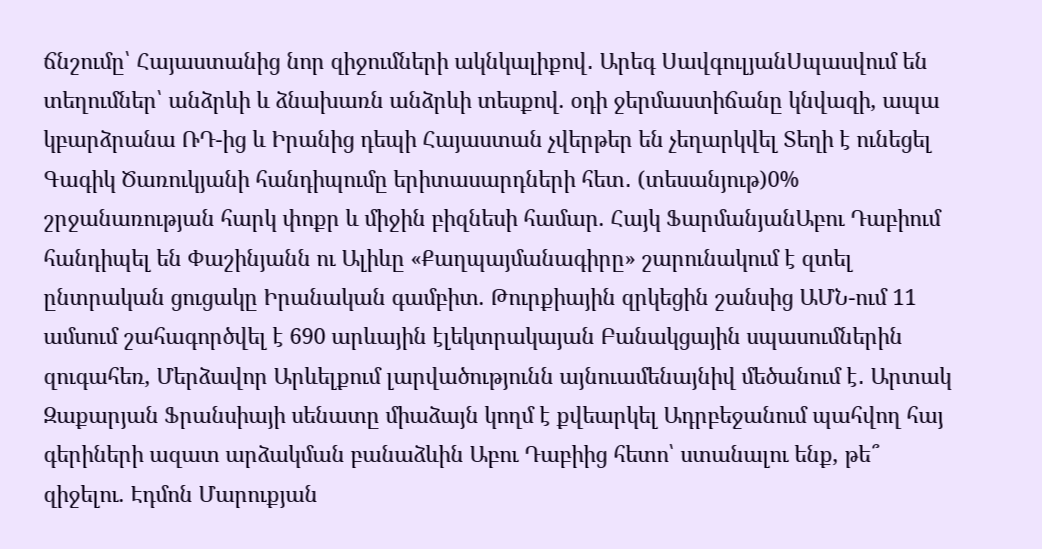ճնշումը՝ Հայաստանից նոր զիջումների ակնկալիքով․ Արեգ ՍավգուլյանՍպասվում են տեղումներ՝ անձրևի և ձնախառն անձրևի տեսքով. օդի ջերմաստիճանը կնվազի, ապա կբարձրանա ՌԴ-ից և Իրանից դեպի Հայաստան չվերթեր են չեղարկվել Տեղի է ունեցել Գագիկ Ծառուկյանի հանդիպումը երիտասարդների հետ․ (տեսանյութ)0% շրջանառության հարկ փոքր և միջին բիզնեսի համար. Հայկ ՖարմանյանԱբու Դաբիում հանդիպել են Փաշինյանն ու Ալիևը «Քաղպայմանագիրը» շարունակում է զտել ընտրական ցուցակը Իրանական գամբիտ. Թուրքիային զրկեցին շանսից ԱՄՆ-ում 11 ամսում շահագործվել է 690 արևային էլեկտրակայան Բանակցային սպասումներին զուգահեռ, Մերձավոր Արևելքում լարվածությունն այնուամենայնիվ մեծանում է․ Արտակ Զաքարյան Ֆրանսիայի սենատը միաձայն կողմ է քվեարկել Ադրբեջանում պահվող հայ գերիների ազատ արձակման բանաձևին Աբու Դաբիից հետո՝ ստանալու ենք, թե՞ զիջելու. Էդմոն Մարուքյան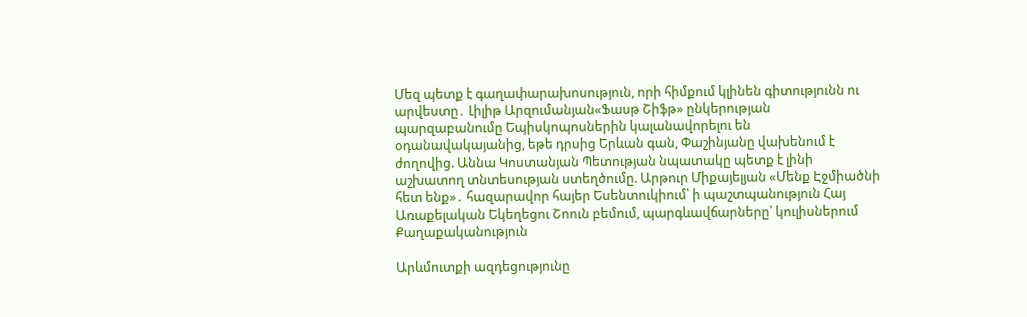Մեզ պետք է գաղափարախոսություն, որի հիմքում կլինեն գիտությունն ու արվեստը․ Լիլիթ Արզումանյան«Ֆասթ Շիֆթ» ընկերության պարզաբանումը Եպիսկոպոսներին կալանավորելու են օդանավակայանից, եթե դրսից Երևան գան, Փաշինյանը վախենում է ժողովից. Աննա Կոստանյան Պետության նպատակը պետք է լինի աշխատող տնտեսության ստեղծումը. Արթուր Միքայելյան «Մենք Էջմիածնի հետ ենք»․ հազարավոր հայեր Եսենտուկիում՝ ի պաշտպանություն Հայ Առաքելական Եկեղեցու Շոուն բեմում, պարգևավճարները՝ կուլիսներում
Քաղաքականություն

Արևմուտքի ազդեցությունը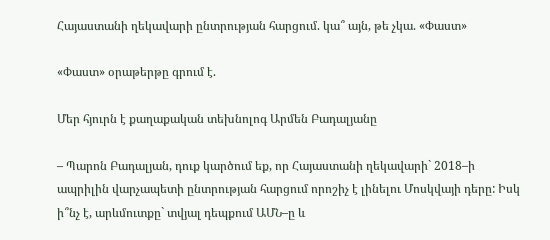Հայաստանի ղեկավարի ընտրության հարցում. կա՞ այն, թե չկա. «Փաստ»

«Փաստ» օրաթերթը գրում է.

Մեր հյուրն է քաղաքական տեխնոլոգ Արմեն Բադալյանը

– Պարոն Բադալյան, դուք կարծում եք, որ Հայաստանի ղեկավարի` 2018–ի ապրիլին վարչապետի ընտրության հարցում որոշիչ է լինելու Մոսկվայի դերը: Իսկ ի՞նչ է, արևմուտքը` տվյալ դեպքում ԱՄՆ–ը և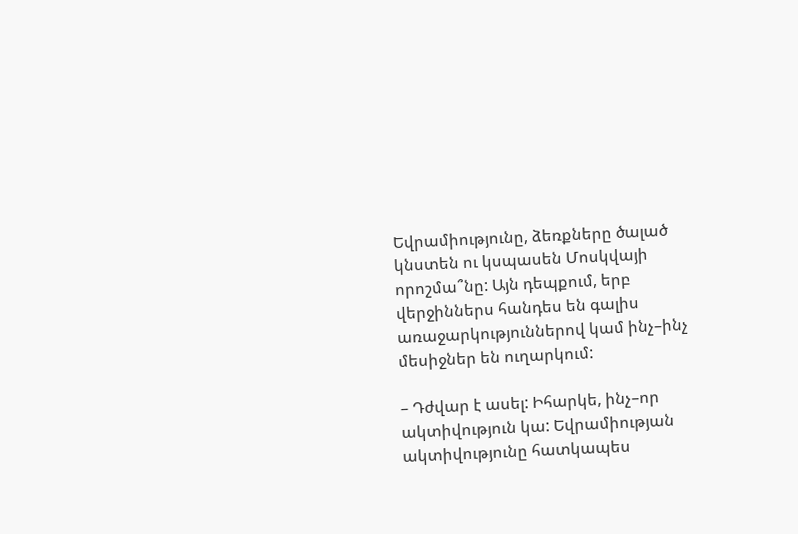Եվրամիությունը, ձեռքները ծալած կնստեն ու կսպասեն Մոսկվայի որոշմա՞նը: Այն դեպքում, երբ վերջիններս հանդես են գալիս առաջարկություններով կամ ինչ–ինչ մեսիջներ են ուղարկում:

– Դժվար է ասել: Իհարկե, ինչ–որ ակտիվություն կա: Եվրամիության ակտիվությունը հատկապես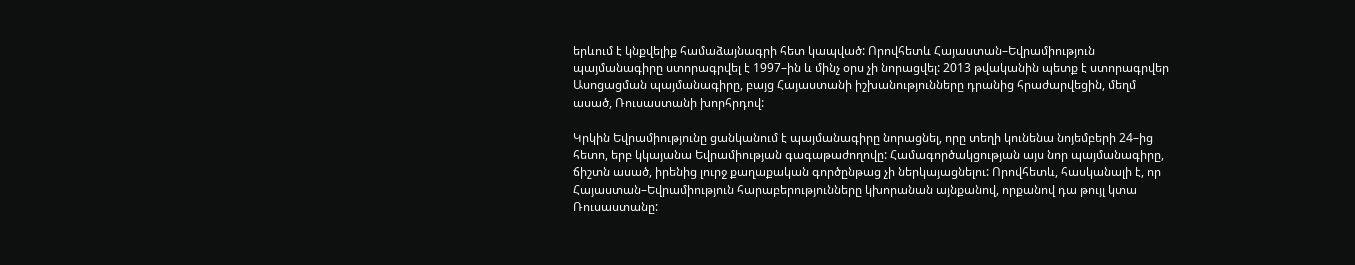երևում է կնքվելիք համաձայնագրի հետ կապված: Որովհետև Հայաստան–Եվրամիություն պայմանագիրը ստորագրվել է 1997–ին և մինչ օրս չի նորացվել: 2013 թվականին պետք է ստորագրվեր Ասոցացման պայմանագիրը, բայց Հայաստանի իշխանությունները դրանից հրաժարվեցին, մեղմ ասած, Ռուսաստանի խորհրդով:

Կրկին Եվրամիությունը ցանկանում է պայմանագիրը նորացնել, որը տեղի կունենա նոյեմբերի 24–ից հետո, երբ կկայանա Եվրամիության գագաթաժողովը: Համագործակցության այս նոր պայմանագիրը, ճիշտն ասած, իրենից լուրջ քաղաքական գործընթաց չի ներկայացնելու: Որովհետև, հասկանալի է, որ Հայաստան–Եվրամիություն հարաբերությունները կխորանան այնքանով, որքանով դա թույլ կտա Ռուսաստանը: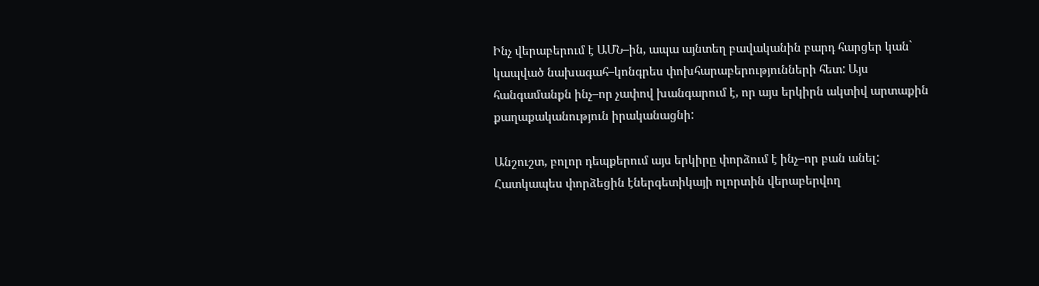Ինչ վերաբերում է ԱՄՆ–ին, ապա այնտեղ բավականին բարդ հարցեր կան` կապված նախագահ–կոնգրես փոխհարաբերությունների հետ: Այս հանգամանքն ինչ–որ չափով խանգարում է, որ այս երկիրն ակտիվ արտաքին քաղաքականություն իրականացնի:

Անշուշտ, բոլոր դեպքերում այս երկիրը փորձում է ինչ–որ բան անել: Հատկապես փորձեցին էներգետիկայի ոլորտին վերաբերվող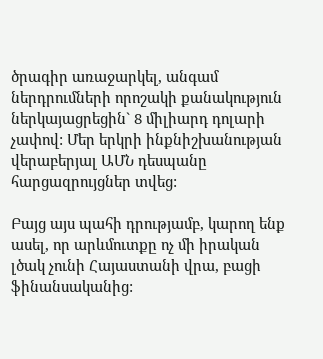ծրագիր առաջարկել, անգամ ներդրումների որոշակի քանակություն ներկայացրեցին` 8 միլիարդ դոլարի չափով: Մեր երկրի ինքնիշխանության վերաբերյալ ԱՄՆ դեսպանը հարցազրույցներ տվեց:

Բայց այս պահի դրությամբ, կարող ենք ասել, որ արևմուտքը ոչ մի իրական լծակ չունի Հայաստանի վրա, բացի ֆինանսականից: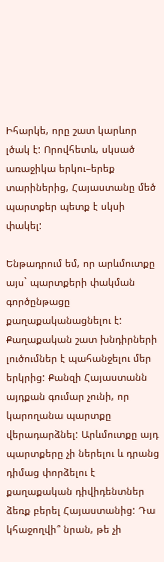Իհարկե, որը շատ կարևոր լծակ է: Որովհետև, սկսած առաջիկա երկու–երեք տարիներից, Հայաստանը մեծ պարտքեր պետք է սկսի փակել:

Ենթադրում եմ, որ արևմուտքը այս` պարտքերի փակման գործընթացը քաղաքականացնելու է: Քաղաքական շատ խնդիրների լուծումներ է պահանջելու մեր երկրից: Քանզի Հայաստանն այդքան գումար չունի, որ կարողանա պարտքը վերադարձնել: Արևմուտքը այդ պարտքերը չի ներելու և դրանց դիմաց փորձելու է քաղաքական դիվիդենտներ ձեռք բերել Հայաստանից: Դա կհաջողվի՞ նրան, թե չի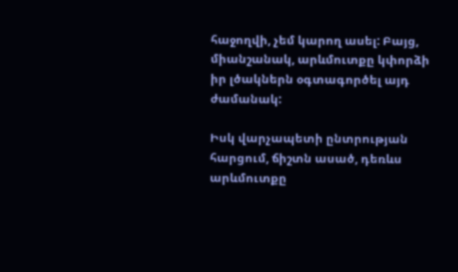հաջողվի, չեմ կարող ասել: Բայց, միանշանակ, արևմուտքը կփորձի իր լծակներն օգտագործել այդ ժամանակ:

Իսկ վարչապետի ընտրության հարցում, ճիշտն ասած, դեռևս արևմուտքը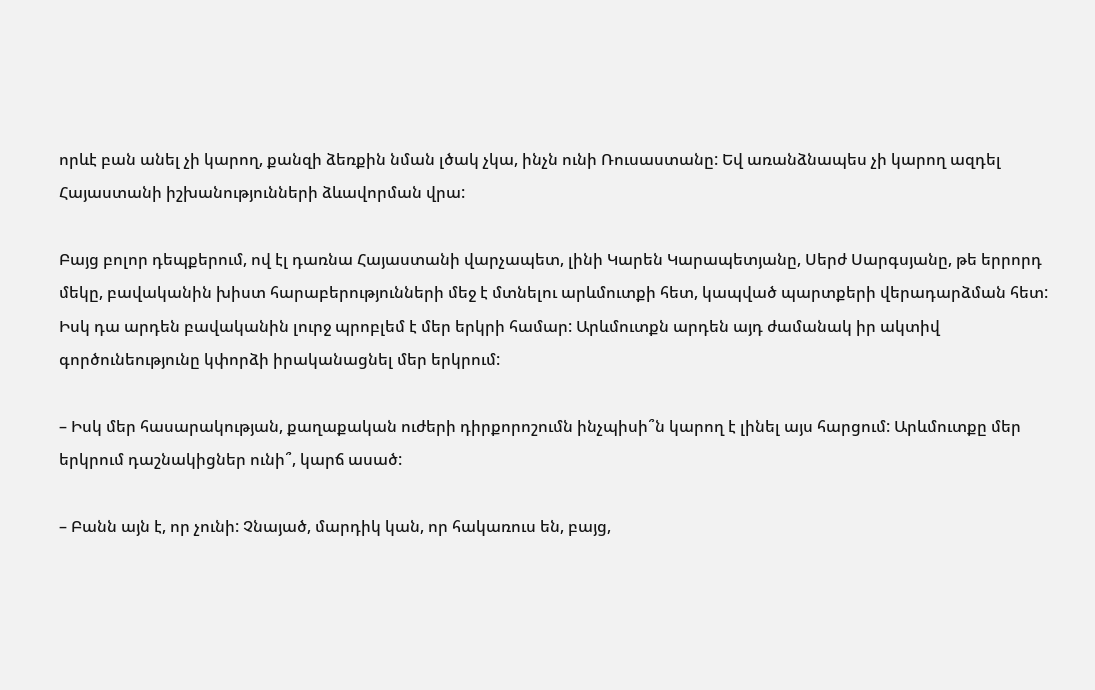որևէ բան անել չի կարող, քանզի ձեռքին նման լծակ չկա, ինչն ունի Ռուսաստանը: Եվ առանձնապես չի կարող ազդել Հայաստանի իշխանությունների ձևավորման վրա:

Բայց բոլոր դեպքերում, ով էլ դառնա Հայաստանի վարչապետ, լինի Կարեն Կարապետյանը, Սերժ Սարգսյանը, թե երրորդ մեկը, բավականին խիստ հարաբերությունների մեջ է մտնելու արևմուտքի հետ, կապված պարտքերի վերադարձման հետ: Իսկ դա արդեն բավականին լուրջ պրոբլեմ է մեր երկրի համար: Արևմուտքն արդեն այդ ժամանակ իր ակտիվ գործունեությունը կփորձի իրականացնել մեր երկրում:

– Իսկ մեր հասարակության, քաղաքական ուժերի դիրքորոշումն ինչպիսի՞ն կարող է լինել այս հարցում: Արևմուտքը մեր երկրում դաշնակիցներ ունի՞, կարճ ասած:

– Բանն այն է, որ չունի: Չնայած, մարդիկ կան, որ հակառուս են, բայց,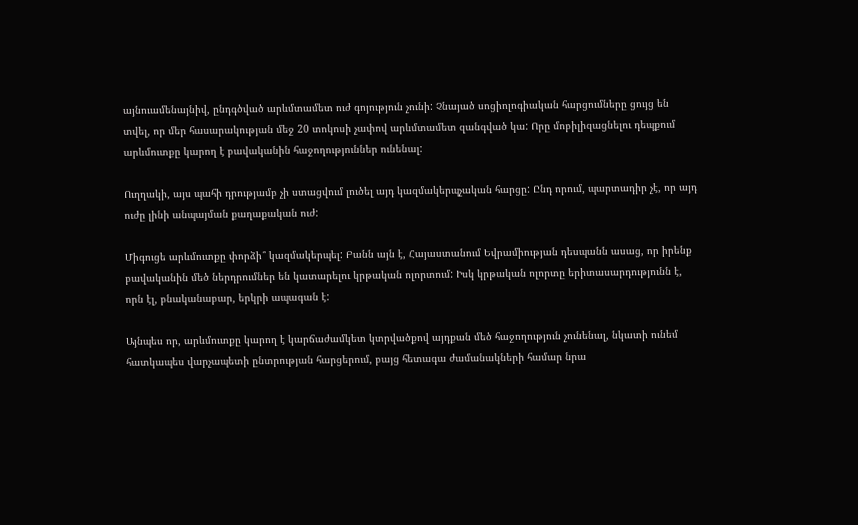այնուամենայնիվ, ընդգծված արևմտամետ ուժ գոյություն չունի: Չնայած սոցիոլոգիական հարցումները ցույց են տվել, որ մեր հասարակության մեջ 20 տոկոսի չափով արևմտամետ զանգված կա: Որը մոբիլիզացնելու դեպքում արևմուտքը կարող է բավականին հաջողություններ ունենալ:

Ուղղակի, այս պահի դրությամբ չի ստացվում լուծել այդ կազմակերպչական հարցը: Ընդ որում, պարտադիր չէ, որ այդ ուժը լինի անպայման քաղաքական ուժ:

Միգուցե արևմուտքը փորձի՞ կազմակերպել: Բանն այն է, Հայաստանում Եվրամիության դեսպանն ասաց, որ իրենք բավականին մեծ ներդրումներ են կատարելու կրթական ոլորտում: Իսկ կրթական ոլորտը երիտասարդությունն է, որն էլ, բնականաբար, երկրի ապագան է:

Այնպես որ, արևմուտքը կարող է կարճաժամկետ կտրվածքով այդքան մեծ հաջողություն չունենալ, նկատի ունեմ հատկապես վարչապետի ընտրության հարցերում, բայց հետագա ժամանակների համար նրա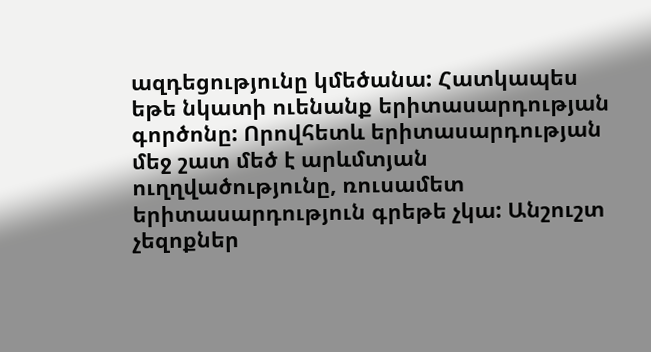ազդեցությունը կմեծանա: Հատկապես եթե նկատի ուենանք երիտասարդության գործոնը: Որովհետև երիտասարդության մեջ շատ մեծ է արևմտյան ուղղվածությունը, ռուսամետ երիտասարդություն գրեթե չկա: Անշուշտ չեզոքներ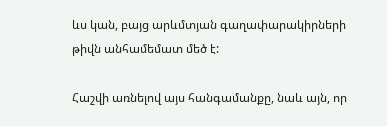ևս կան, բայց արևմտյան գաղափարակիրների թիվն անհամեմատ մեծ է:

Հաշվի առնելով այս հանգամանքը, նաև այն, որ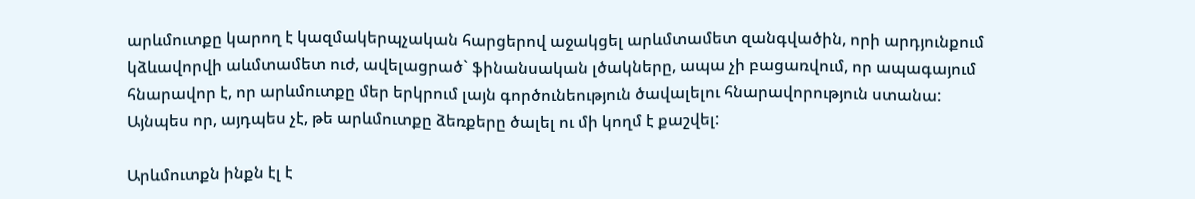արևմուտքը կարող է կազմակերպչական հարցերով աջակցել արևմտամետ զանգվածին, որի արդյունքում կձևավորվի աևմտամետ ուժ, ավելացրած` ֆինանսական լծակները, ապա չի բացառվում, որ ապագայում հնարավոր է, որ արևմուտքը մեր երկրում լայն գործունեություն ծավալելու հնարավորություն ստանա: Այնպես որ, այդպես չէ, թե արևմուտքը ձեռքերը ծալել ու մի կողմ է քաշվել:

Արևմուտքն ինքն էլ է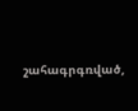շահագրգռված,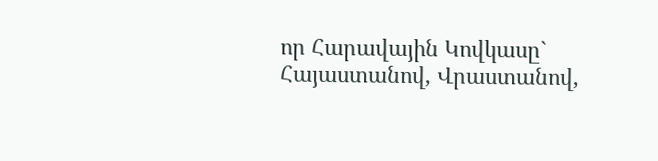որ Հարավային Կովկասը` Հայաստանով, Վրաստանով,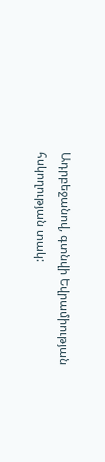Ադրբեջանով, գտնվի Եվրամիության հսկողության տակ: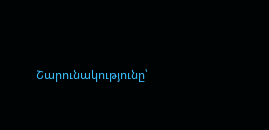Շարունակությունը՝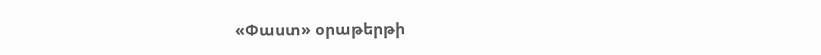«Փաստ» օրաթերթի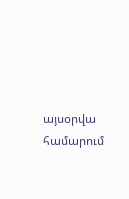այսօրվա համարում